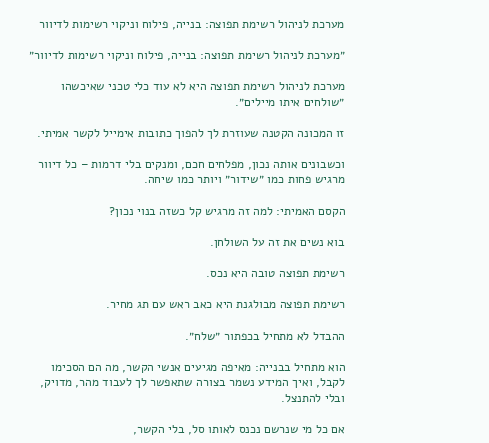מערכת לניהול רשימת תפוצה: בנייה, פילוח וניקוי רשימות לדיוור

״מערכת לניהול רשימת תפוצה: בנייה, פילוח וניקוי רשימות לדיוור״

מערכת לניהול רשימת תפוצה היא לא עוד כלי טכני שאיכשהו ״שולחים איתו מיילים״.

זו המכונה הקטנה שעוזרת לך להפוך כתובות אימייל לקשר אמיתי.

וכשבונים אותה נכון, מפלחים חכם, ומנקים בלי דרמות – כל דיוור מרגיש פחות כמו ״שידור״ ויותר כמו שיחה.

הקסם האמיתי: למה זה מרגיש קל כשזה בנוי נכון?

בוא נשים את זה על השולחן.

רשימת תפוצה טובה היא נכס.

רשימת תפוצה מבולגנת היא כאב ראש עם תג מחיר.

ההבדל לא מתחיל בכפתור ״שלח״.

הוא מתחיל בבנייה: מאיפה מגיעים אנשי הקשר, מה הם הסכימו לקבל, ואיך המידע נשמר בצורה שתאפשר לך לעבוד מהר, מדויק, ובלי להתנצל.

אם כל מי שנרשם נכנס לאותו סל, בלי הקשר,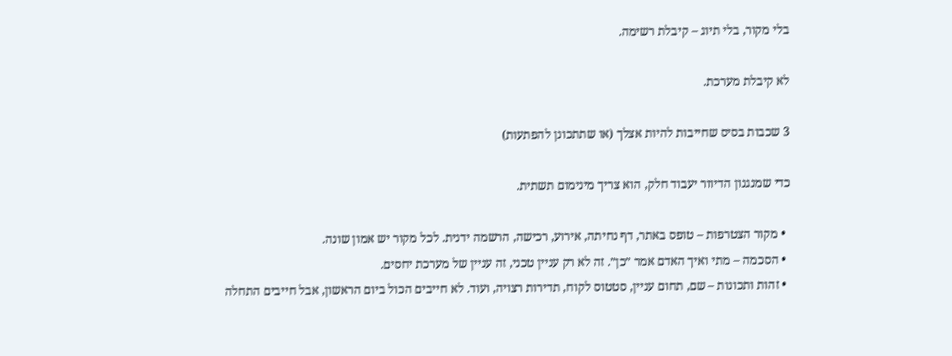בלי מקור, בלי תיוג – קיבלת רשימה.

לא קיבלת מערכת.

3 שכבות בסיס שחייבות להיות אצלך (או שתתכונן להפתעות)

כדי שמנגנון הדיוור יעבוד חלק, הוא צריך מינימום תשתית.

  • מקור הצטרפות – טופס באתר, דף נחיתה, אירוע, רכישה, הרשמה ידנית. לכל מקור יש אמון שונה.
  • הסכמה – מתי ואיך האדם אמר ״כן״. זה לא רק עניין טכני, זה עניין של מערכת יחסים.
  • זהות ותכונות – שם, תחום עניין, סטטוס לקוח, תדירות רצויה, ועוד. לא חייבים הכול ביום הראשון, אבל חייבים התחלה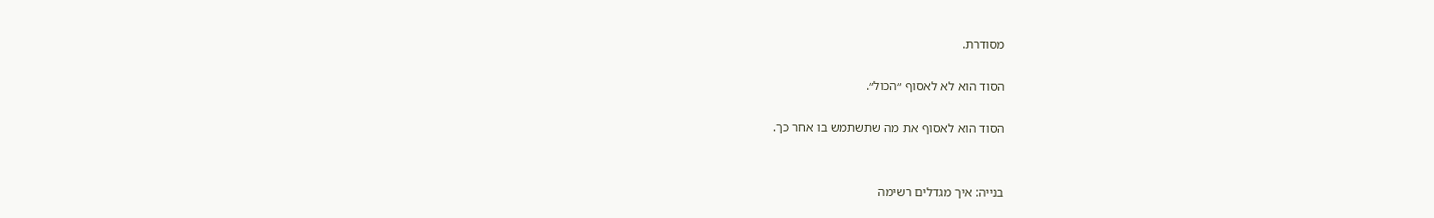מסודרת.

הסוד הוא לא לאסוף ״הכול״.

הסוד הוא לאסוף את מה שתשתמש בו אחר כך.


בנייה: איך מגדלים רשימה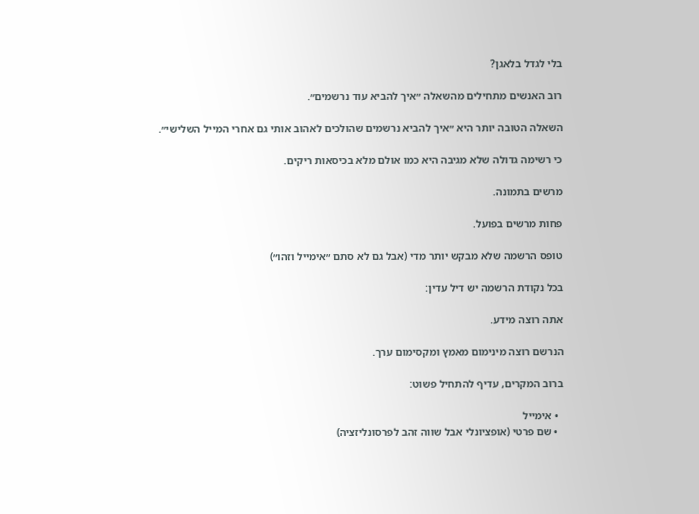בלי לגדל בלאגן?

רוב האנשים מתחילים מהשאלה ״איך להביא עוד נרשמים״.

השאלה הטובה יותר היא ״איך להביא נרשמים שהולכים לאהוב אותי גם אחרי המייל השלישי״.

כי רשימה גדולה שלא מגיבה היא כמו אולם מלא בכיסאות ריקים.

מרשים בתמונה.

פחות מרשים בפועל.

טופס הרשמה שלא מבקש יותר מדי (אבל גם לא סתם ״אימייל וזהו״)

בכל נקודת הרשמה יש דיל עדין:

אתה רוצה מידע.

הנרשם רוצה מינימום מאמץ ומקסימום ערך.

ברוב המקרים, עדיף להתחיל פשוט:

  • אימייל
  • שם פרטי (אופציונלי אבל שווה זהב לפרסונליזציה)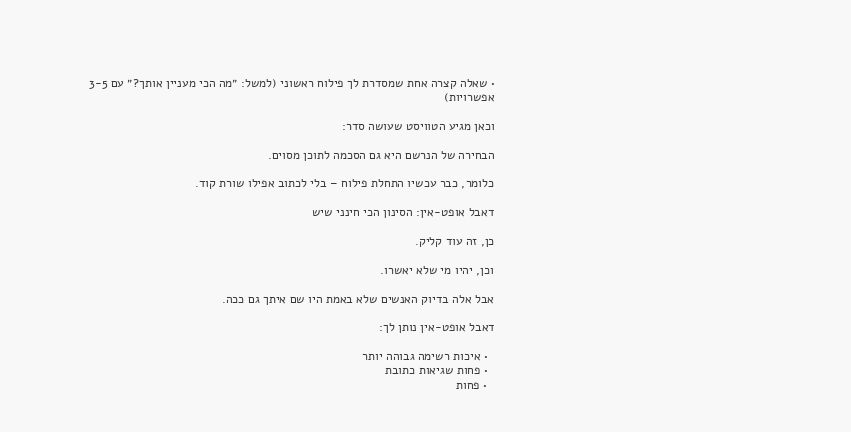• שאלה קצרה אחת שמסדרת לך פילוח ראשוני (למשל: ״מה הכי מעניין אותך?״ עם 3-5 אפשרויות)

וכאן מגיע הטוויסט שעושה סדר:

הבחירה של הנרשם היא גם הסכמה לתוכן מסוים.

כלומר, כבר עכשיו התחלת פילוח – בלי לכתוב אפילו שורת קוד.

דאבל אופט-אין: הסינון הכי חינני שיש

כן, זה עוד קליק.

וכן, יהיו מי שלא יאשרו.

אבל אלה בדיוק האנשים שלא באמת היו שם איתך גם ככה.

דאבל אופט-אין נותן לך:

  • איכות רשימה גבוהה יותר
  • פחות שגיאות כתובת
  • פחות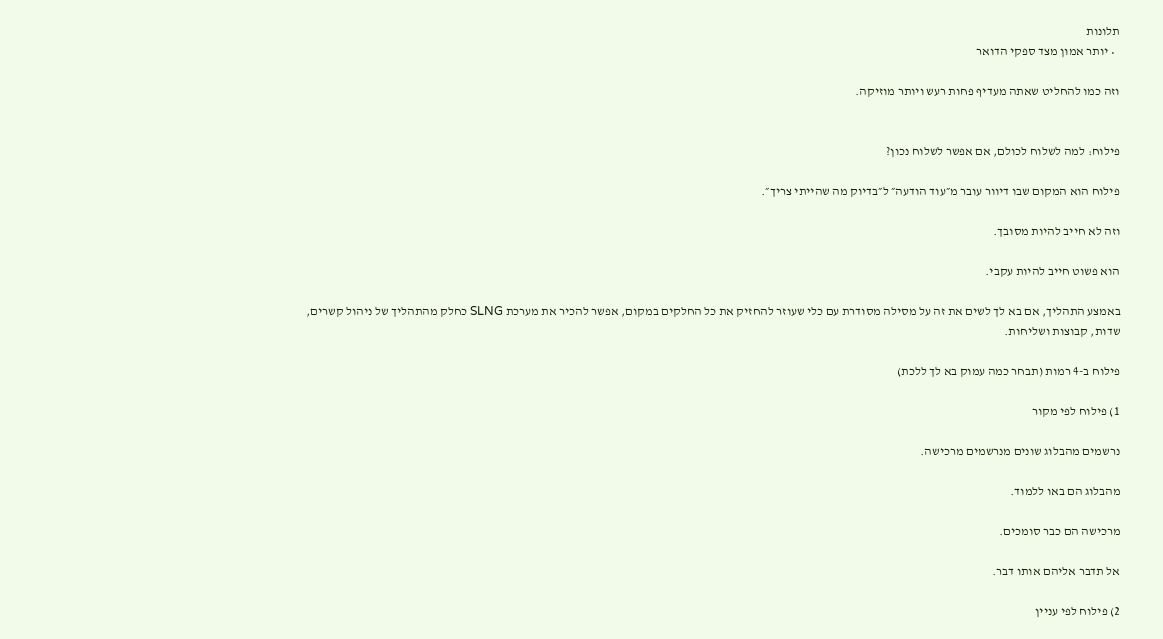תלונות
  • יותר אמון מצד ספקי הדואר

וזה כמו להחליט שאתה מעדיף פחות רעש ויותר מוזיקה.


פילוח: למה לשלוח לכולם, אם אפשר לשלוח נכון?

פילוח הוא המקום שבו דיוור עובר מ״עוד הודעה״ ל״בדיוק מה שהייתי צריך״.

וזה לא חייב להיות מסובך.

הוא פשוט חייב להיות עקבי.

באמצע התהליך, אם בא לך לשים את זה על מסילה מסודרת עם כלי שעוזר להחזיק את כל החלקים במקום, אפשר להכיר את מערכת SLNG כחלק מהתהליך של ניהול קשרים, שדות, קבוצות ושליחות.

פילוח ב-4 רמות (תבחר כמה עמוק בא לך ללכת)

1) פילוח לפי מקור

נרשמים מהבלוג שונים מנרשמים מרכישה.

מהבלוג הם באו ללמוד.

מרכישה הם כבר סומכים.

אל תדבר אליהם אותו דבר.

2) פילוח לפי עניין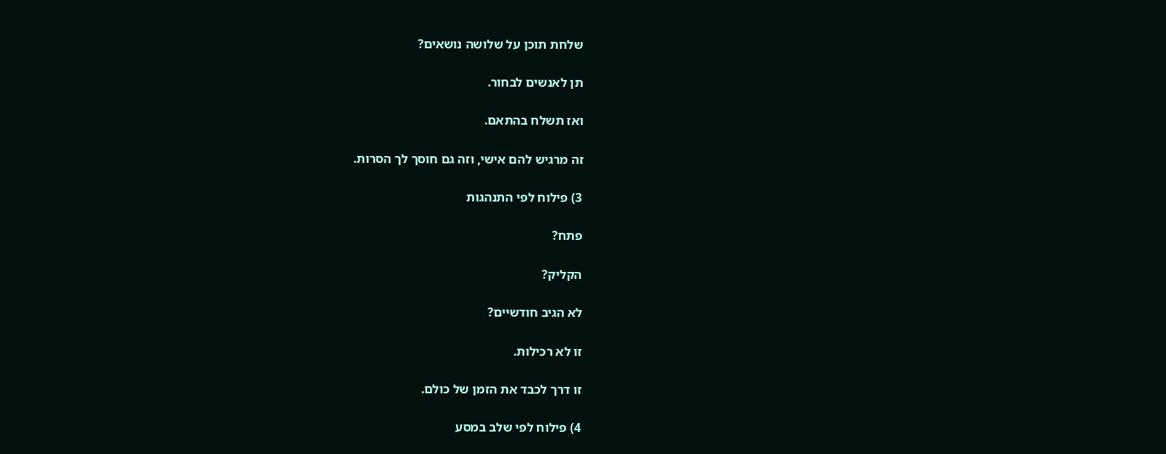שלחת תוכן על שלושה נושאים?

תן לאנשים לבחור.

ואז תשלח בהתאם.

זה מרגיש להם אישי, וזה גם חוסך לך הסרות.

3) פילוח לפי התנהגות

פתח?

הקליק?

לא הגיב חודשיים?

זו לא רכילות.

זו דרך לכבד את הזמן של כולם.

4) פילוח לפי שלב במסע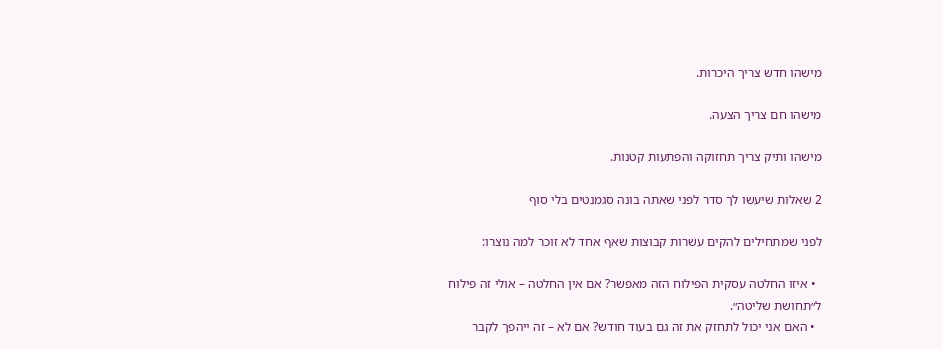מישהו חדש צריך היכרות.

מישהו חם צריך הצעה.

מישהו ותיק צריך תחזוקה והפתעות קטנות.

2 שאלות שיעשו לך סדר לפני שאתה בונה סגמנטים בלי סוף

לפני שמתחילים להקים עשרות קבוצות שאף אחד לא זוכר למה נוצרו:

  • איזו החלטה עסקית הפילוח הזה מאפשר? אם אין החלטה – אולי זה פילוח ל״תחושת שליטה״.
  • האם אני יכול לתחזק את זה גם בעוד חודש? אם לא – זה ייהפך לקבר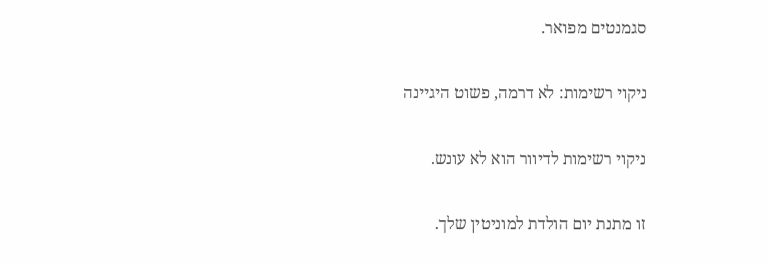סגמנטים מפואר.

ניקוי רשימות: לא דרמה, פשוט היגיינה

ניקוי רשימות לדיוור הוא לא עונש.

זו מתנת יום הולדת למוניטין שלך.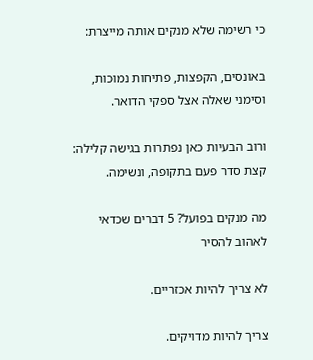כי רשימה שלא מנקים אותה מייצרת:

באונסים, הקפצות, פתיחות נמוכות, וסימני שאלה אצל ספקי הדואר.

ורוב הבעיות כאן נפתרות בגישה קלילה: קצת סדר פעם בתקופה, ונשימה.

מה מנקים בפועל? 5 דברים שכדאי לאהוב להסיר

לא צריך להיות אכזריים.

צריך להיות מדויקים.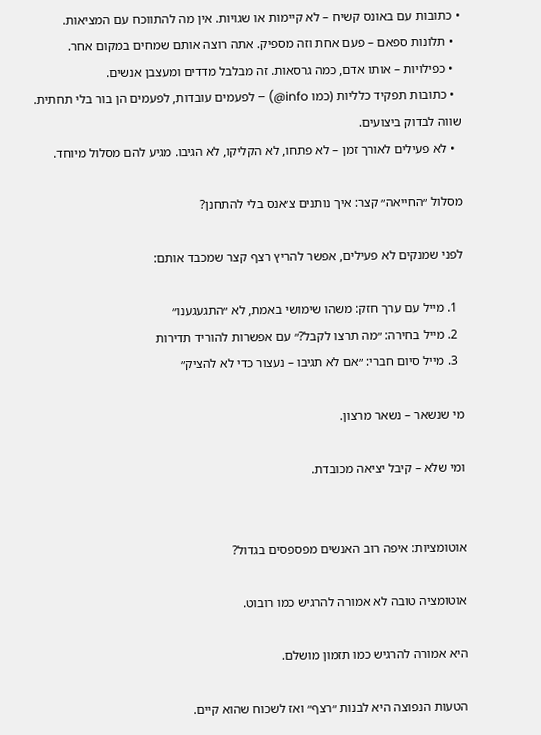• כתובות עם באונס קשיח – לא קיימות או שגויות. אין מה להתווכח עם המציאות.
  • תלונות ספאם – פעם אחת וזה מספיק. אתה רוצה אותם שמחים במקום אחר.
  • כפילויות – אותו אדם, כמה גרסאות. זה מבלבל מדדים ומעצבן אנשים.
  • כתובות תפקיד כלליות (כמו info@) – לפעמים עובדות, לפעמים הן בור בלי תחתית. שווה לבדוק ביצועים.
  • לא פעילים לאורך זמן – לא פתחו, לא הקליקו, לא הגיבו. מגיע להם מסלול מיוחד.

מסלול ״החייאה״ קצר: איך נותנים צ׳אנס בלי להתחנן?

לפני שמנקים לא פעילים, אפשר להריץ רצף קצר שמכבד אותם:

  1. מייל עם ערך חזק: משהו שימושי באמת, לא ״התגעגענו״
  2. מייל בחירה: ״מה תרצו לקבל?״ עם אפשרות להוריד תדירות
  3. מייל סיום חברי: ״אם לא תגיבו – נעצור כדי לא להציק״

מי שנשאר – נשאר מרצון.

ומי שלא – קיבל יציאה מכובדת.


אוטומציות: איפה רוב האנשים מפספסים בגדול?

אוטומציה טובה לא אמורה להרגיש כמו רובוט.

היא אמורה להרגיש כמו תזמון מושלם.

הטעות הנפוצה היא לבנות ״רצף״ ואז לשכוח שהוא קיים.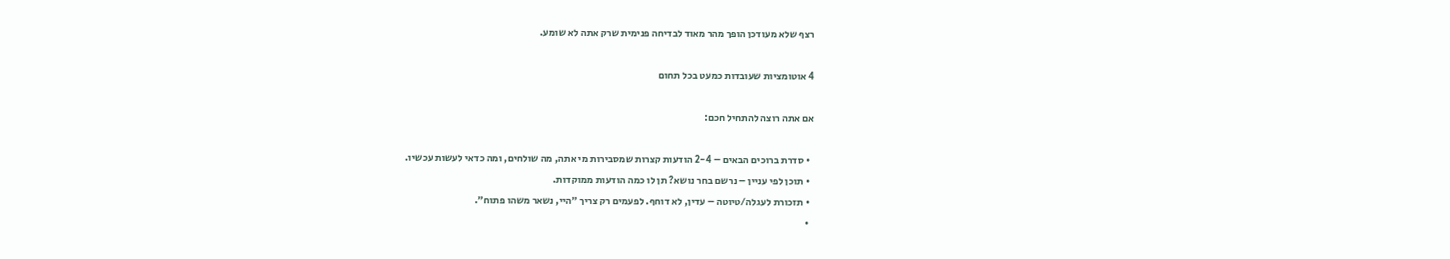רצף שלא מעודכן הופך מהר מאוד לבדיחה פנימית שרק אתה לא שומע.

4 אוטומציות שעובדות כמעט בכל תחום

אם אתה רוצה להתחיל חכם:

  • סדרת ברוכים הבאים – 2-4 הודעות קצרות שמסבירות מי אתה, מה שולחים, ומה כדאי לעשות עכשיו.
  • תוכן לפי עניין – נרשם בחר נושא? תן לו כמה הודעות ממוקדות.
  • תזכורת לעגלה/טיוטה – עדין, לא דוחף. לפעמים רק צריך ״היי, נשאר משהו פתוח״.
  •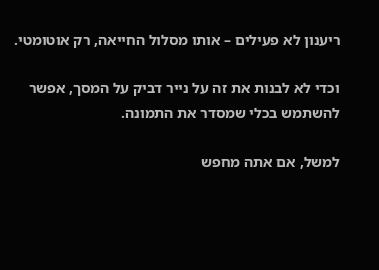ריענון לא פעילים – אותו מסלול החייאה, רק אוטומטי.

וכדי לא לבנות את זה על נייר דביק על המסך, אפשר להשתמש בכלי שמסדר את התמונה.

למשל, אם אתה מחפש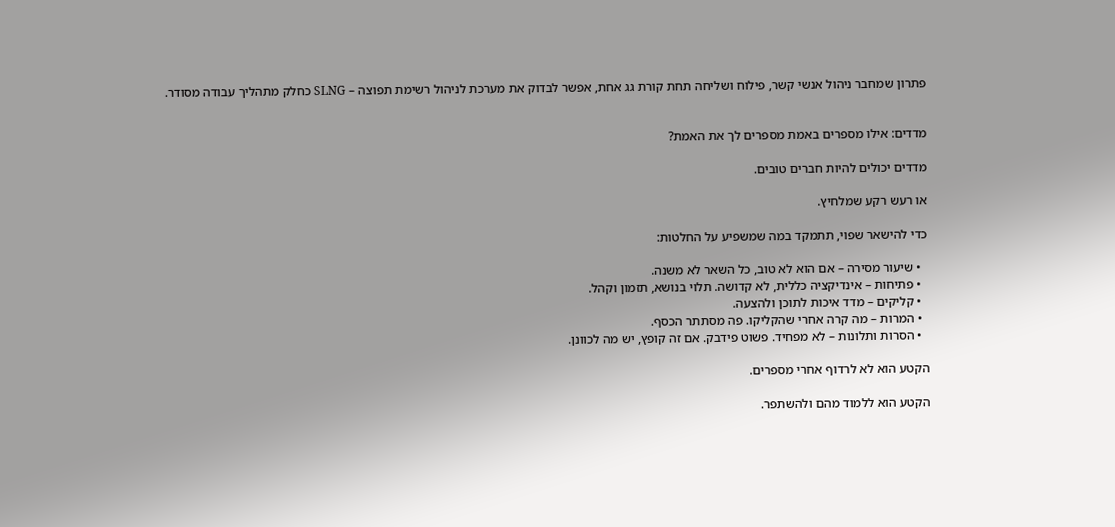פתרון שמחבר ניהול אנשי קשר, פילוח ושליחה תחת קורת גג אחת, אפשר לבדוק את מערכת לניהול רשימת תפוצה – SLNG כחלק מתהליך עבודה מסודר.


מדדים: אילו מספרים באמת מספרים לך את האמת?

מדדים יכולים להיות חברים טובים.

או רעש רקע שמלחיץ.

כדי להישאר שפוי, תתמקד במה שמשפיע על החלטות:

  • שיעור מסירה – אם הוא לא טוב, כל השאר לא משנה.
  • פתיחות – אינדיקציה כללית, לא קדושה. תלוי בנושא, תזמון וקהל.
  • קליקים – מדד איכות לתוכן ולהצעה.
  • המרות – מה קרה אחרי שהקליקו. פה מסתתר הכסף.
  • הסרות ותלונות – לא מפחיד. פשוט פידבק. אם זה קופץ, יש מה לכוונן.

הקטע הוא לא לרדוף אחרי מספרים.

הקטע הוא ללמוד מהם ולהשתפר.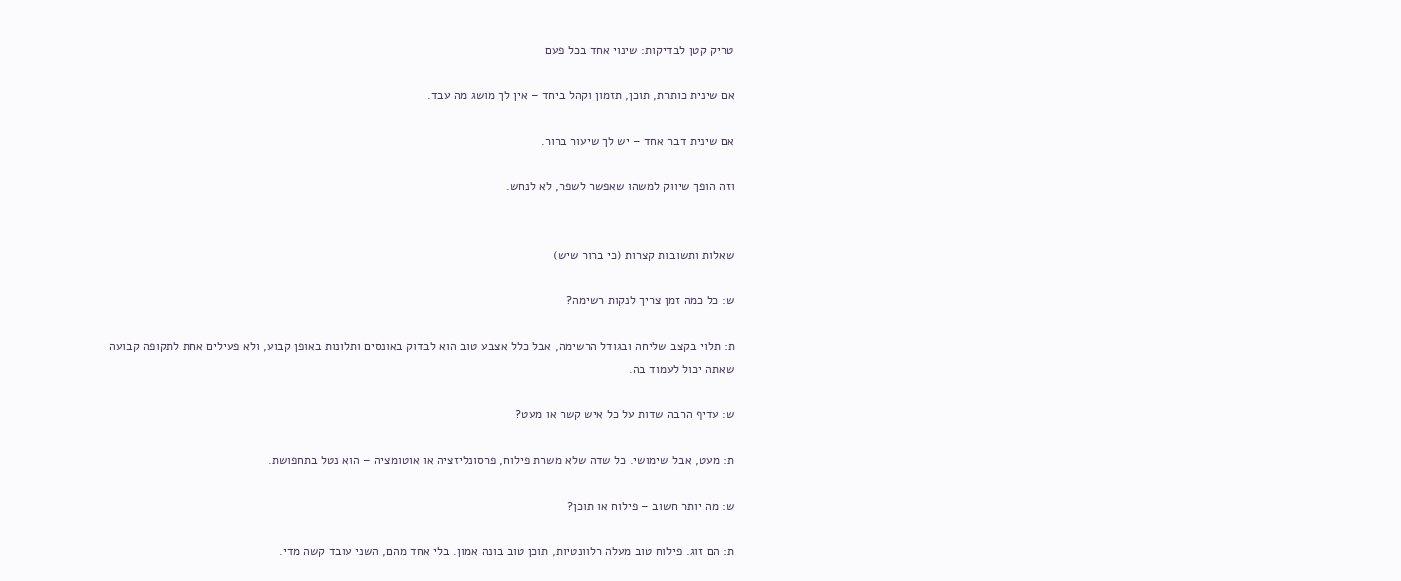טריק קטן לבדיקות: שינוי אחד בכל פעם

אם שינית כותרת, תוכן, תזמון וקהל ביחד – אין לך מושג מה עבד.

אם שינית דבר אחד – יש לך שיעור ברור.

וזה הופך שיווק למשהו שאפשר לשפר, לא לנחש.


שאלות ותשובות קצרות (כי ברור שיש)

ש: כל כמה זמן צריך לנקות רשימה?

ת: תלוי בקצב שליחה ובגודל הרשימה, אבל כלל אצבע טוב הוא לבדוק באונסים ותלונות באופן קבוע, ולא פעילים אחת לתקופה קבועה שאתה יכול לעמוד בה.

ש: עדיף הרבה שדות על כל איש קשר או מעט?

ת: מעט, אבל שימושי. כל שדה שלא משרת פילוח, פרסונליזציה או אוטומציה – הוא נטל בתחפושת.

ש: מה יותר חשוב – פילוח או תוכן?

ת: הם זוג. פילוח טוב מעלה רלוונטיות, תוכן טוב בונה אמון. בלי אחד מהם, השני עובד קשה מדי.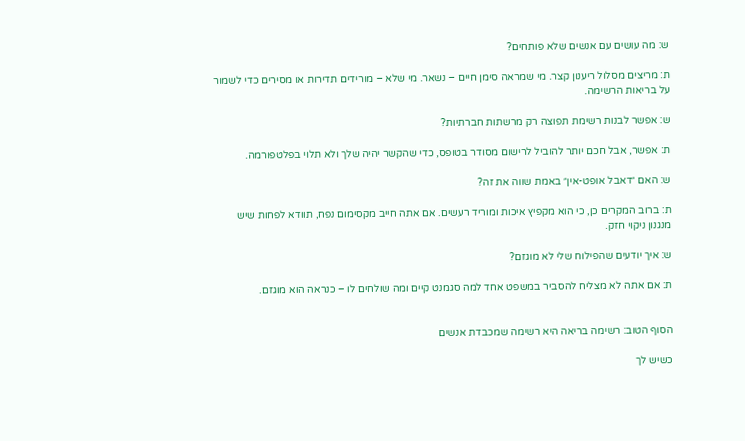ש: מה עושים עם אנשים שלא פותחים?

ת: מריצים מסלול ריענון קצר. מי שמראה סימן חיים – נשאר. מי שלא – מורידים תדירות או מסירים כדי לשמור על בריאות הרשימה.

ש: אפשר לבנות רשימת תפוצה רק מרשתות חברתיות?

ת: אפשר, אבל חכם יותר להוביל לרישום מסודר בטופס, כדי שהקשר יהיה שלך ולא תלוי בפלטפורמה.

ש: האם ״דאבל אופט-אין״ באמת שווה את זה?

ת: ברוב המקרים כן, כי הוא מקפיץ איכות ומוריד רעשים. אם אתה חייב מקסימום נפח, תוודא לפחות שיש מנגנון ניקוי חזק.

ש: איך יודעים שהפילוח שלי לא מוגזם?

ת: אם אתה לא מצליח להסביר במשפט אחד למה סגמנט קיים ומה שולחים לו – כנראה הוא מוגזם.


הסוף הטוב: רשימה בריאה היא רשימה שמכבדת אנשים

כשיש לך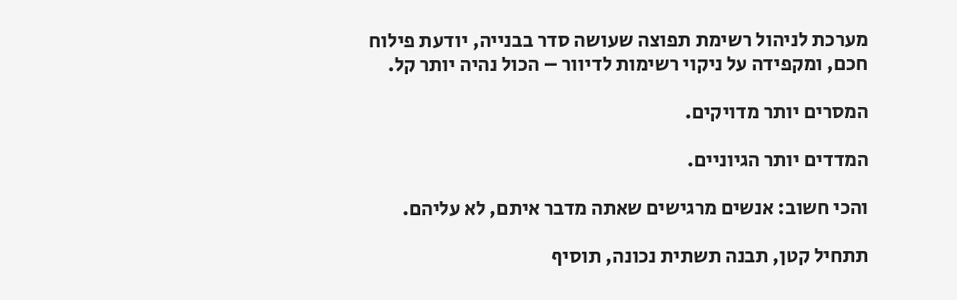מערכת לניהול רשימת תפוצה שעושה סדר בבנייה, יודעת פילוח חכם, ומקפידה על ניקוי רשימות לדיוור – הכול נהיה יותר קל.

המסרים יותר מדויקים.

המדדים יותר הגיוניים.

והכי חשוב: אנשים מרגישים שאתה מדבר איתם, לא עליהם.

תתחיל קטן, תבנה תשתית נכונה, תוסיף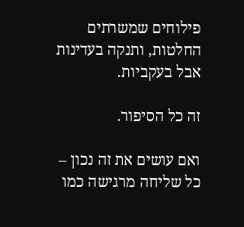פילוחים שמשרתים החלטות, ותנקה בעדינות אבל בעקביות.

זה כל הסיפור.

ואם עושים את זה נכון – כל שליחה מרגישה כמו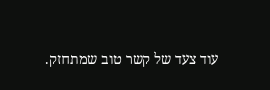עוד צעד של קשר טוב שמתחזק.